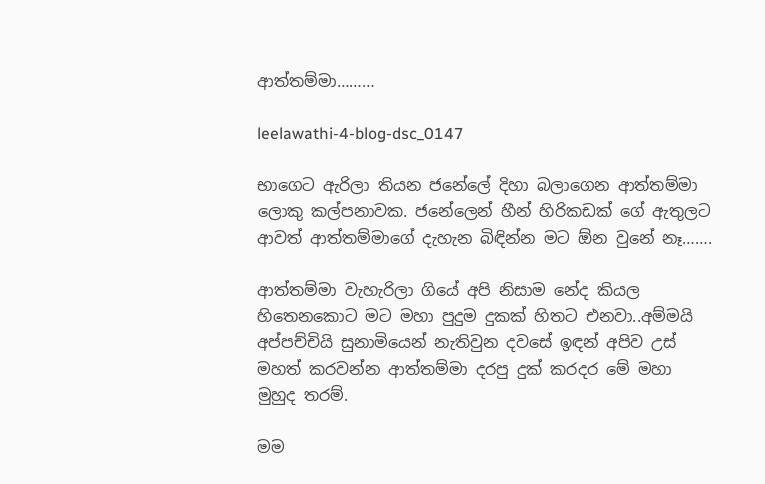ආත්තම්මා………

leelawathi-4-blog-dsc_0147

භාගෙට ඇරිලා තියන ජනේලේ දිහා බලාගෙන ආත්තම්මා ලොකු කල්පනාවක. ජනේලෙන් හීන් හිරිකඩක් ගේ ඇතුලට ආවත් ආත්තම්මාගේ දැහැන බිඳින්න මට ඕන වුනේ නෑ…….

ආත්තම්මා වැහැරිලා ගියේ අපි නිසාම නේද කියල හිතෙනකොට මට මහා පුදුම දුකක් හිතට එනවා..අම්මයි අප්පච්චියි සුනාමියෙන් නැතිවුන දවසේ ඉඳන් අපිව උස් මහත් කරවන්න ආත්තම්මා දරපු දුක් කරදර මේ මහා මුහුද තරම්.

මම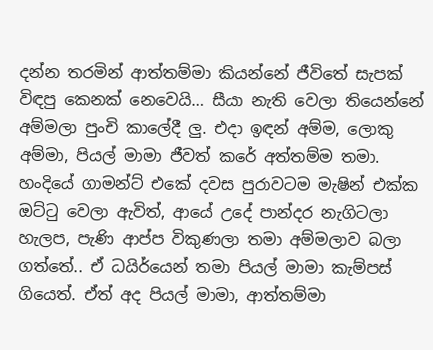දන්න තරමින් ආත්තම්මා කියන්නේ ජීවිතේ සැපක් විඳපු කෙනක් නෙවෙයි… සීයා නැති වෙලා තියෙන්නේ අම්මලා පුංචි කාලේදී ලු. එදා ඉඳන් අම්ම, ලොකු අම්මා, පියල් මාමා ජීවත් කරේ අත්තම්ම තමා. හංදියේ ගාමන්ට් එකේ දවස පුරාවටම මැෂින් එක්ක ඔට්ටු වෙලා ඇවිත්, ආයේ උදේ පාන්දර නැගිටලා හැලප, පැණි ආප්ප විකුණලා තමා අම්මලාව බලා ගත්තේ.. ඒ ධයිර්යෙන් තමා පියල් මාමා කැම්පස් ගියෙත්. ඒත් අද පියල් මාමා, ආත්තම්මා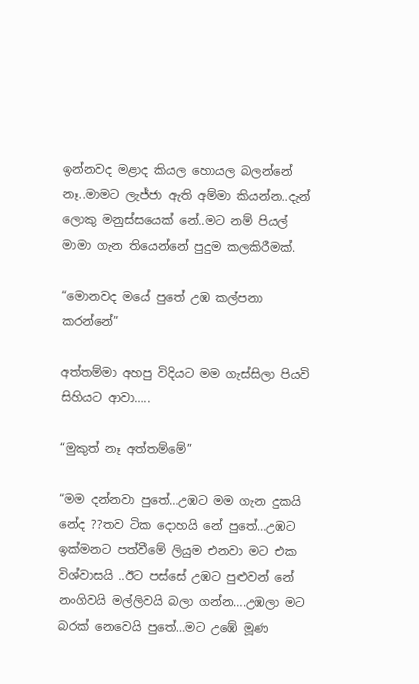ඉන්නවද මළාද කියල හොයල බලන්නේ නෑ..මාමට ලැජ්ජා ඇති අම්මා කියන්න..දැන් ලොකු මනුස්සයෙක් නේ..මට නම් පියල් මාමා ගැන තියෙන්නේ පුදුම කලකිරීමක්.

“මොනවද මයේ පුතේ උඹ කල්පනා කරන්නේ”

අත්තම්මා අහපු විදියට මම ගැස්සිලා පියවි සිහියට ආවා…..

“මුකුත් නෑ අත්තම්මේ”

“මම දන්නවා පුතේ…උඹට මම ගැන දුකයි නේද ??තව ටික දොහයි නේ පුතේ…උඹට ඉක්මනට පත්වීමේ ලියුම එනවා මට එක විශ්වාසයි ..ඊට පස්සේ උඹට පුළුවන් නේ නංගිවයි මල්ලිවයි බලා ගන්න….උඹලා මට බරක් නෙවෙයි පුතේ…මට උඹේ මූණ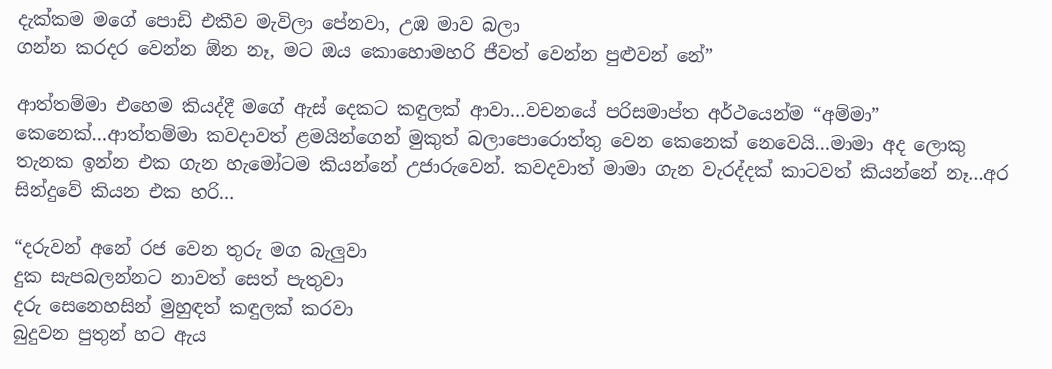දැක්කම මගේ පොඩි එකීව මැවිලා පේනවා, උඹ මාව බලා
ගන්න කරදර වෙන්න ඕන නෑ, මට ඔය කොහොමහරි ජීවත් වෙන්න පුළුවන් නේ”

ආත්තම්මා එහෙම කියද්දී මගේ ඇස් දෙකට කඳුලක් ආවා…වචනයේ පරිසමාප්ත අර්ථයෙන්ම “අම්මා” කෙනෙක්…ආත්තම්මා කවදාවත් ළමයින්ගෙන් මුකුත් බලාපොරොත්තු වෙන කෙනෙක් නෙවෙයි…මාමා අද ලොකු තැනක ඉන්න එක ගැන හැමෝටම කියන්නේ උජාරුවෙන්. කවදවාත් මාමා ගැන වැරද්දක් කාටවත් කියන්නේ නෑ…අර සින්දුවේ කියන එක හරි…

“දරුවන් අනේ රජ වෙන තුරු මග බැලුවා
දුක සැපබලන්නට නාවත් සෙත් පැතුවා
දරු සෙනෙහසින් මුහුඳත් කඳුලක් කරවා
බුදුවන පුතුන් හට ඇය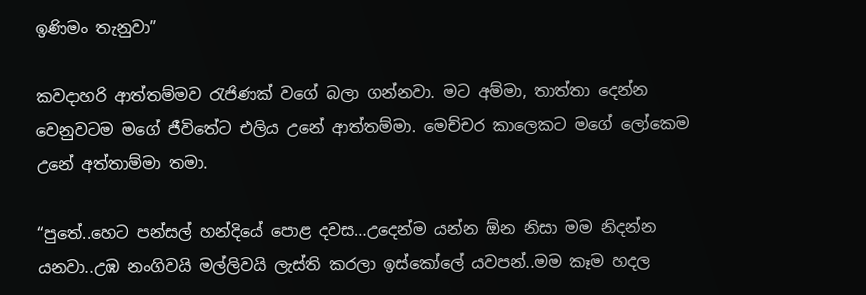ඉණිමං තැනුවා”

කවදාහරි ආත්තම්මව රැජිණක් වගේ බලා ගන්නවා. මට අම්මා, තාත්තා දෙන්න වෙනුවටම මගේ ජීවිතේට එලිය උනේ ආත්තම්මා. මෙච්චර කාලෙකට මගේ ලෝකෙම උනේ අත්තාම්මා තමා.

“පුතේ..හෙට පන්සල් හන්දියේ පොළ දවස…උදෙන්ම යන්න ඕන නිසා මම නිදන්න යනවා..උඹ නංගිවයි මල්ලිවයි ලැස්ති කරලා ඉස්කෝලේ යවපන්..මම කෑම හදල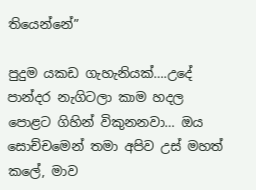තියෙන්නේ”

පුදුම යකඩ ගැහැනියක්….උදේ පාන්දර නැගිටලා කාම හදල පොළට ගිහින් විකුනනවා… ඔය සොච්චමෙන් තමා අපිව උස් මහත් කලේ, මාව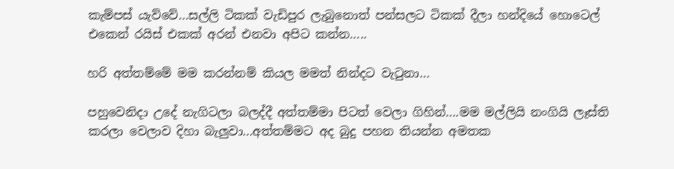කැම්පස් යැව්වේ…සල්ලි ටිකක් වැඩිපුර ලැබුනොත් පන්සලට ටිකක් දීලා හන්දියේ හොටෙල් එකෙන් රයිස් එකක් අරන් එනවා අපිට කන්න…..

හරි අත්තම්මේ මම කරන්නම් කියල මමත් නින්දට වැටුනා…

පහුවෙනිදා උදේ නැගිටලා බලද්දී අත්තම්මා පිටත් වෙලා ගිහින්….මම මල්ලියි නංගියි ලෑස්ති කරලා වෙලාව දිහා බැලුවා…අත්තම්මට අද බුදු පහන තියන්න අමතක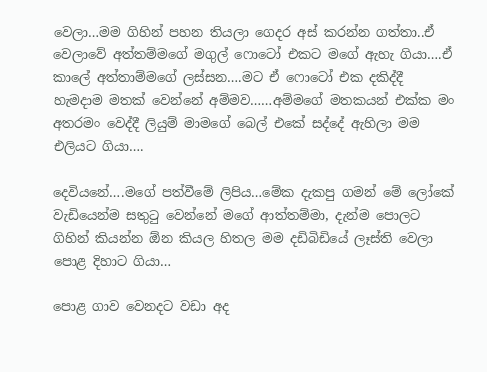වෙලා…මම ගිහින් පහන තියලා ගෙදර අස් කරන්න ගත්තා..ඒ වෙලාවේ අත්තම්මගේ මගුල් ෆොටෝ එකට මගේ ඇහැ ගියා….ඒ කාලේ අත්තාම්මගේ ලස්සන….මට ඒ ෆොටෝ එක දකිද්දී හැමදාම මතක් වෙන්නේ අම්මව……අම්මගේ මතකයන් එක්ක මං අතරමං වෙද්දී ලියුම් මාමගේ බෙල් එකේ සද්දේ ඇහිලා මම එලියට ගියා….

දෙවියනේ….මගේ පත්වීමේ ලිපිය…මේක දැකපු ගමන් මේ ලෝකේ වැඩියෙන්ම සතුටු වෙන්නේ මගේ ආත්තම්මා, දැන්ම පොලට ගිහින් කියන්න ඕන කියල හිතල මම දඩිබිඩියේ ලෑස්ති වෙලා පොළ දිහාට ගියා…

පොළ ගාව වෙනදට වඩා අද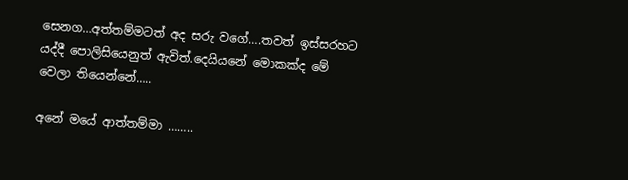සෙනග…අත්තම්මටත් අද සරු වගේ….තවත් ඉස්සරහට යද්දී පොලිසියෙනුත් ඇවිත්.දෙයියනේ මොකක්ද මේ වෙලා තියෙන්නේ…..

අනේ මයේ ආත්තම්මා ……..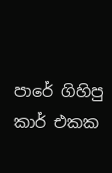පාරේ ගිහිපු කාර් එකක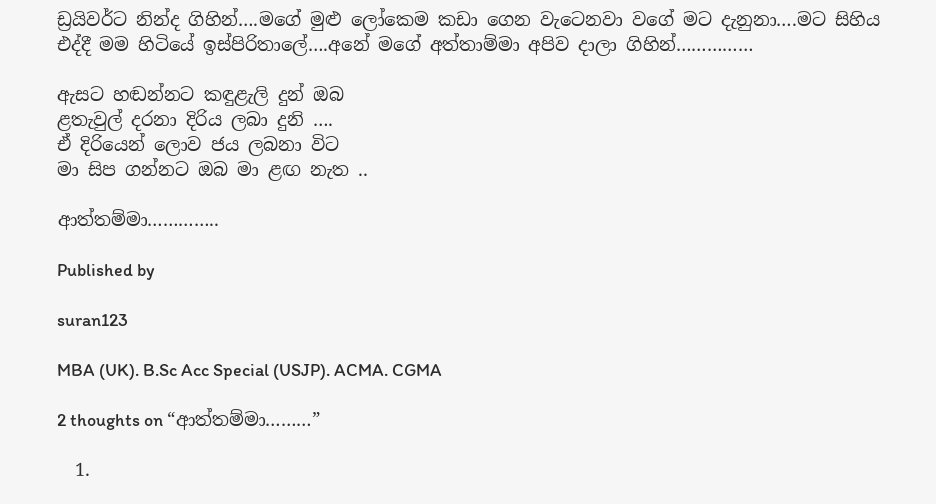ඩ්‍රයිවර්ට නින්ද ගිහින්….මගේ මුළු ලෝකෙම කඩා ගෙන වැටෙනවා වගේ මට දැනුනා….මට සිහිය එද්දී මම හිටියේ ඉස්පිරිතාලේ….අනේ මගේ අත්තාම්මා අපිව දාලා ගිහින්……………

ඇසට හඬන්නට කඳුළැලි දුන් ඔබ
ළතැවුල් දරනා දිරිය ලබා දුනි ….
ඒ දිරියෙන් ලොව ජය ලබනා විට
මා සිප ගන්නට ඔබ මා ළඟ නැත ..

ආත්තම්මා…………..

Published by

suran123

MBA (UK). B.Sc Acc Special (USJP). ACMA. CGMA

2 thoughts on “ආත්තම්මා………”

  1.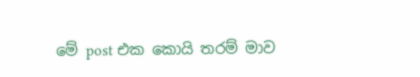මේ post එක කොයි තරම් මාව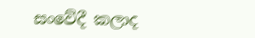සංවේදී කලාද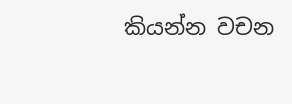කියන්න වචන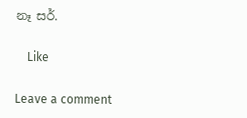නෑ සර්.

    Like

Leave a comment